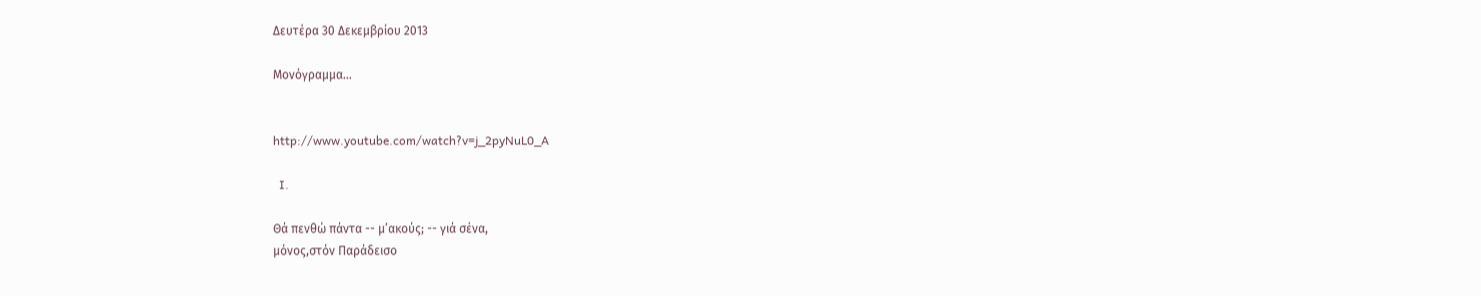Δευτέρα 30 Δεκεμβρίου 2013

Μονόγραμμα...


http://www.youtube.com/watch?v=j_2pyNuL0_A

  I.

Θά πενθώ πάντα -- μ’ακούς; -- γιά σένα,
μόνος,στόν Παράδεισο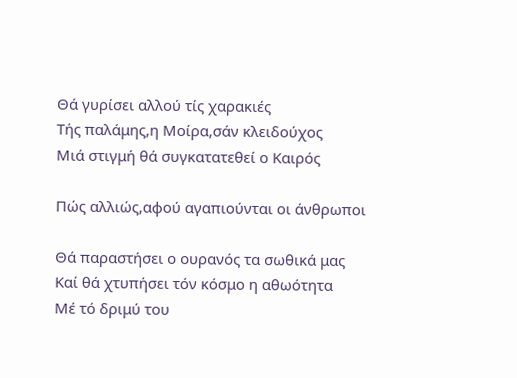Θά γυρίσει αλλού τίς χαρακιές
Τής παλάμης,η Μοίρα,σάν κλειδούχος
Μιά στιγμή θά συγκατατεθεί ο Καιρός

Πώς αλλιώς,αφού αγαπιούνται οι άνθρωποι

Θά παραστήσει ο ουρανός τα σωθικά μας
Καί θά χτυπήσει τόν κόσμο η αθωότητα
Μέ τό δριμύ του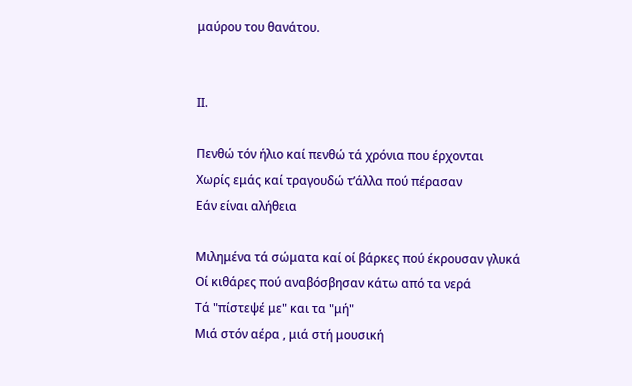μαύρου του θανάτου.


ΙΙ.

Πενθώ τόν ήλιο καί πενθώ τά χρόνια που έρχονται
Χωρίς εμάς καί τραγουδώ τ’άλλα πού πέρασαν
Εάν είναι αλήθεια

Μιλημένα τά σώματα καί οί βάρκες πού έκρουσαν γλυκά
Οί κιθάρες πού αναβόσβησαν κάτω από τα νερά
Τά "πίστεψέ με" και τα "μή"
Μιά στόν αέρα , μιά στή μουσική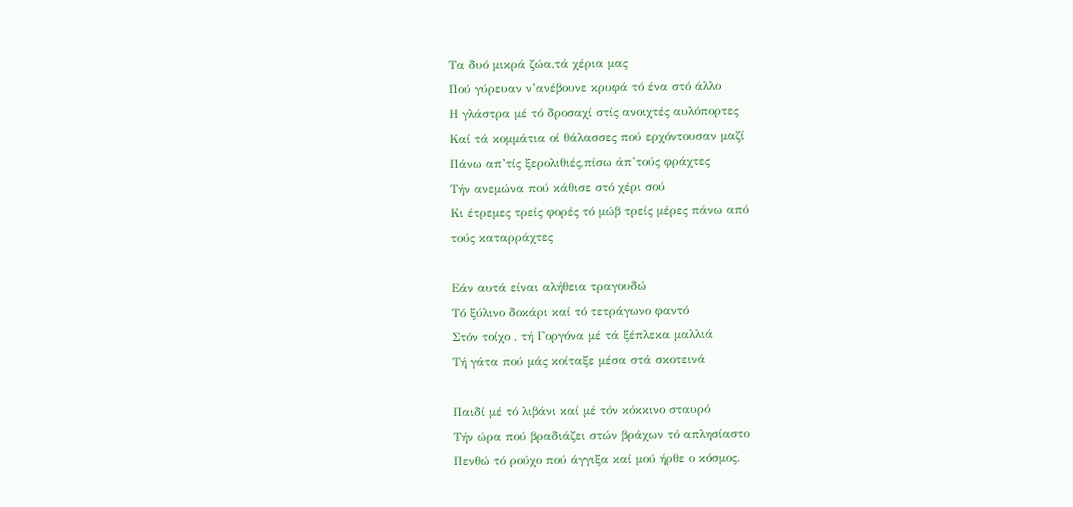Τα δυό μικρά ζώα,τά χέρια μας
Πού γύρευαν ν’ανέβουνε κρυφά τό ένα στό άλλο
Η γλάστρα μέ τό δροσαχί στίς ανοιχτές αυλόπορτες
Καί τά κομμάτια οί θάλασσες πού ερχόντουσαν μαζί
Πάνω απ’τίς ξερολιθιές,πίσω άπ’τούς φράχτες
Τήν ανεμώνα πού κάθισε στό χέρι σού
Κι έτρεμες τρείς φορές τό μώβ τρείς μέρες πάνω από
τούς καταρράχτες

Εάν αυτά είναι αλήθεια τραγουδώ
Τό ξύλινο δοκάρι καί τό τετράγωνο φαντό
Στόν τοίχο , τή Γοργόνα μέ τά ξέπλεκα μαλλιά
Τή γάτα πού μάς κοίταξε μέσα στά σκοτεινά

Παιδί μέ τό λιβάνι καί μέ τόν κόκκινο σταυρό
Τήν ώρα πού βραδιάζει στών βράχων τό απλησίαστο
Πενθώ τό ρούχο πού άγγιξα καί μού ήρθε ο κόσμος.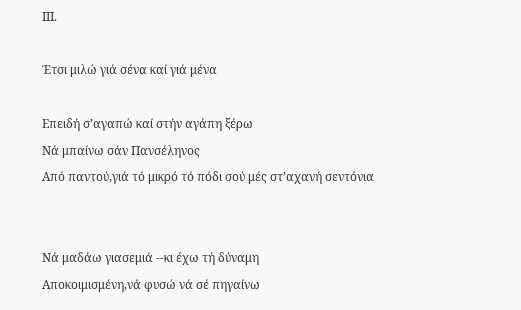ΙΙΙ.

Έτσι μιλώ γιά σένα καί γιά μένα

Επειδή σ’αγαπώ καί στήν αγάπη ξέρω
Νά μπαίνω σάν Πανσέληνος
Από παντού,γιά τό μικρό τό πόδι σού μές στ’αχανή σεντόνια


Νά μαδάω γιασεμιά --κι έχω τή δύναμη
Αποκοιμισμένη,νά φυσώ νά σέ πηγαίνω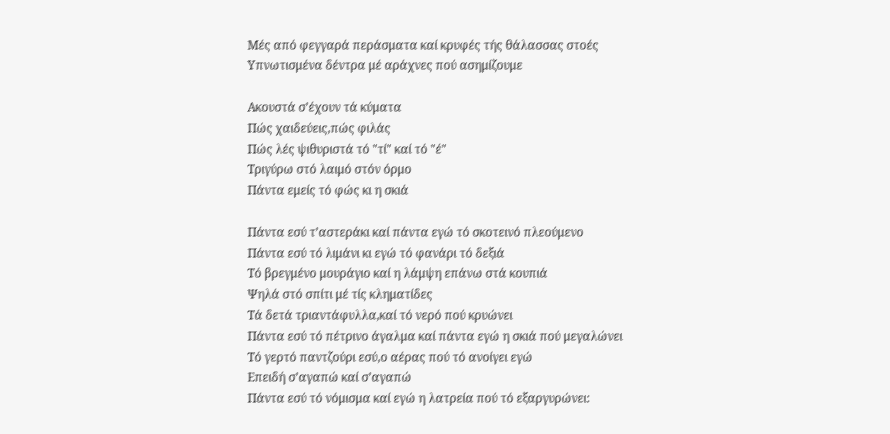Μές από φεγγαρά περάσματα καί κρυφές τής θάλασσας στοές
Υπνωτισμένα δέντρα μέ αράχνες πού ασημίζουμε

Ακουστά σ’έχουν τά κύματα
Πώς χαιδεύεις,πώς φιλάς
Πώς λές ψιθυριστά τό "τί" καί τό "έ"
Τριγύρω στό λαιμό στόν όρμο
Πάντα εμείς τό φώς κι η σκιά

Πάντα εσύ τ’αστεράκι καί πάντα εγώ τό σκοτεινό πλεούμενο
Πάντα εσύ τό λιμάνι κι εγώ τό φανάρι τό δεξιά
Τό βρεγμένο μουράγιο καί η λάμψη επάνω στά κουπιά
Ψηλά στό σπίτι μέ τίς κληματίδες
Τά δετά τριαντάφυλλα,καί τό νερό πού κρυώνει
Πάντα εσύ τό πέτρινο άγαλμα καί πάντα εγώ η σκιά πού μεγαλώνει
Τό γερτό παντζούρι εσύ,ο αέρας πού τό ανοίγει εγώ
Επειδή σ’αγαπώ καί σ’αγαπώ
Πάντα εσύ τό νόμισμα καί εγώ η λατρεία πού τό εξαργυρώνει: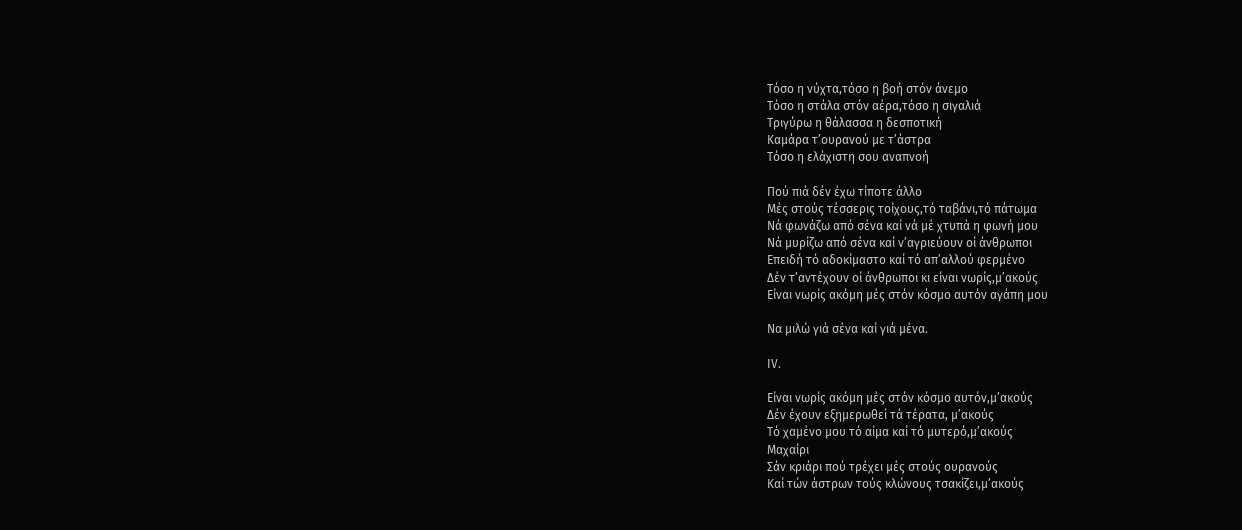Τόσο η νύχτα,τόσο η βοή στόν άνεμο
Τόσο η στάλα στόν αέρα,τόσο η σιγαλιά
Τριγύρω η θάλασσα η δεσποτική
Καμάρα τ’ουρανού με τ’άστρα
Τόσο η ελάχιστη σου αναπνοή

Πού πιά δέν έχω τίποτε άλλο
Μές στούς τέσσερις τοίχους,τό ταβάνι,τό πάτωμα
Νά φωνάζω από σένα καί νά μέ χτυπά η φωνή μου
Νά μυρίζω από σένα καί ν’αγριεύουν οί άνθρωποι
Επειδή τό αδοκίμαστο καί τό απ’αλλού φερμένο
Δέν τ’αντέχουν οί άνθρωποι κι είναι νωρίς,μ’ακούς
Είναι νωρίς ακόμη μές στόν κόσμο αυτόν αγάπη μου

Να μιλώ γιά σένα καί γιά μένα.

ΙV.

Είναι νωρίς ακόμη μές στόν κόσμο αυτόν,μ’ακούς
Δέν έχουν εξημερωθεί τά τέρατα, μ’ακούς
Τό χαμένο μου τό αίμα καί τό μυτερό,μ’ακούς
Μαχαίρι
Σάν κριάρι πού τρέχει μές στούς ουρανούς
Καί τών άστρων τούς κλώνους τσακίζει,μ’ακούς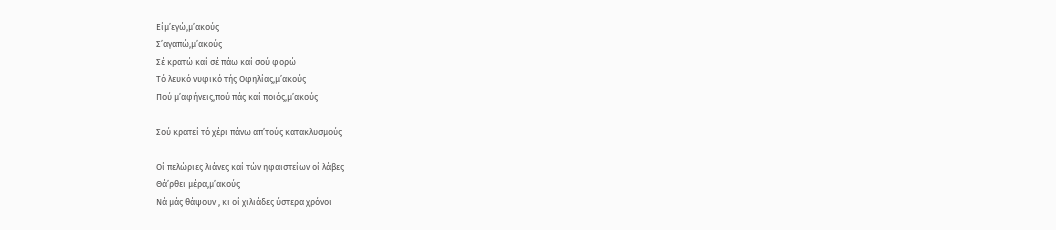Είμ’εγώ,μ’ακούς
Σ’αγαπώ,μ’ακούς
Σέ κρατώ καί σέ πάω καί σού φορώ
Τό λευκό νυφικό τής Οφηλίας,μ’ακούς
Πού μ’αφήνεις,πού πάς καί ποιός,μ’ακούς

Σού κρατεί τό χέρι πάνω απ’τούς κατακλυσμούς

Οί πελώριες λιάνες καί τών ηφαιστείων οί λάβες
Θά’ρθει μέρα,μ’ακούς
Νά μάς θάψουν , κι οί χιλιάδες ύστερα χρόνοι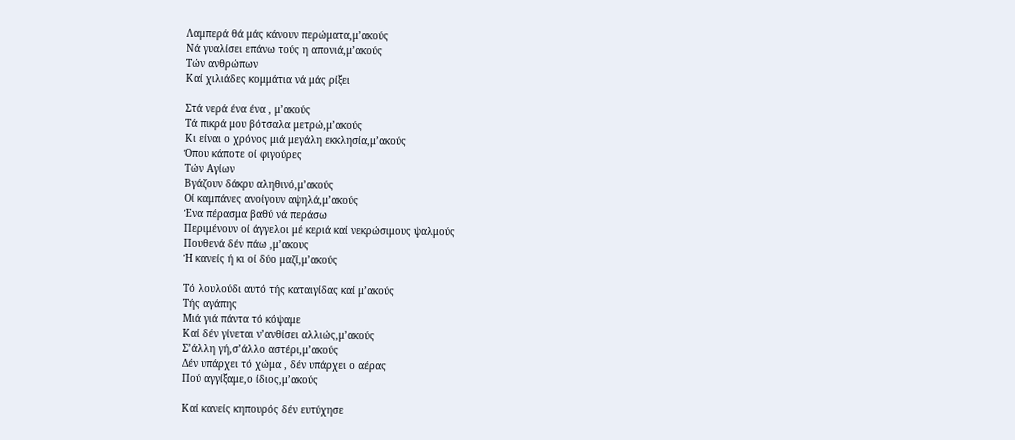Λαμπερά θά μάς κάνουν περώματα,μ’ακούς
Νά γυαλίσει επάνω τούς η απονιά,μ’ακούς
Τών ανθρώπων
Καί χιλιάδες κομμάτια νά μάς ρίξει

Στά νερά ένα ένα , μ’ακούς
Τά πικρά μου βότσαλα μετρώ,μ’ακούς
Κι είναι ο χρόνος μιά μεγάλη εκκλησία,μ’ακούς
Όπου κάποτε οί φιγούρες
Τών Αγίων
Βγάζουν δάκρυ αληθινό,μ’ακούς
Οί καμπάνες ανοίγουν αψηλά,μ’ακούς
Ένα πέρασμα βαθύ νά περάσω
Περιμένουν οί άγγελοι μέ κεριά καί νεκρώσιμους ψαλμούς
Πουθενά δέν πάω ,μ’ακους
Ή κανείς ή κι οί δύο μαζί,μ’ακούς

Τό λουλούδι αυτό τής καταιγίδας καί μ’ακούς
Τής αγάπης
Μιά γιά πάντα τό κόψαμε
Καί δέν γίνεται ν’ανθίσει αλλιώς,μ’ακούς
Σ’άλλη γή,σ’άλλο αστέρι,μ’ακούς
Δέν υπάρχει τό χώμα , δέν υπάρχει ο αέρας
Πού αγγίξαμε,ο ίδιος,μ’ακούς

Καί κανείς κηπουρός δέν ευτύχησε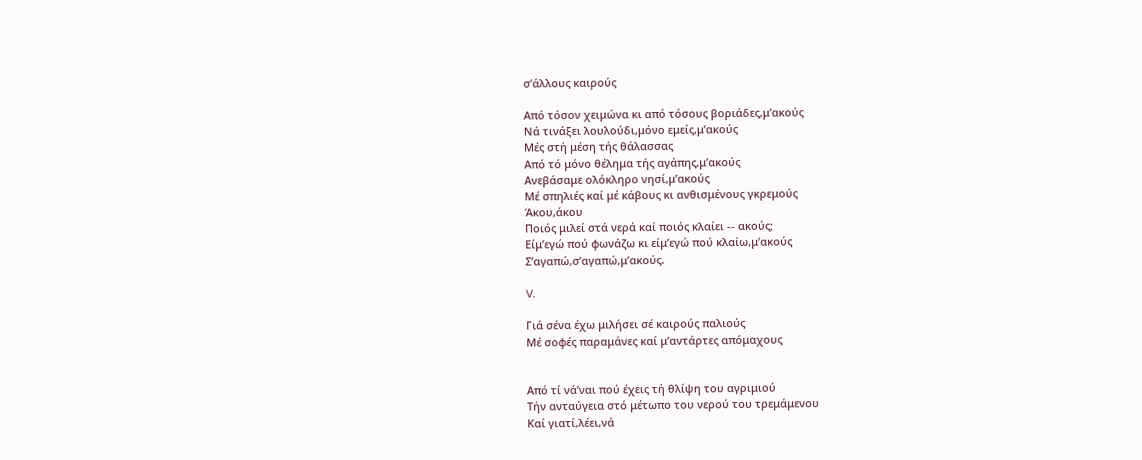σ’άλλους καιρούς

Από τόσον χειμώνα κι από τόσους βοριάδες,μ’ακούς
Νά τινάξει λουλούδι,μόνο εμείς,μ’ακούς
Μές στή μέση τής θάλασσας
Από τό μόνο θέλημα τής αγάπης,μ’ακούς
Ανεβάσαμε ολόκληρο νησί,μ’ακούς
Μέ σπηλιές καί μέ κάβους κι ανθισμένους γκρεμούς
Άκου,άκου
Ποιός μιλεί στά νερά καί ποιός κλαίει -- ακούς;
Είμ’εγώ πού φωνάζω κι είμ’εγώ πού κλαίω,μ’ακούς
Σ’αγαπώ,σ’αγαπώ,μ’ακούς.

V.

Γιά σένα έχω μιλήσει σέ καιρούς παλιούς
Μέ σοφές παραμάνες καί μ’αντάρτες απόμαχους


Από τί νά’ναι πού έχεις τή θλίψη του αγριμιού
Τήν ανταύγεια στό μέτωπο του νερού του τρεμάμενου
Καί γιατί,λέει,νά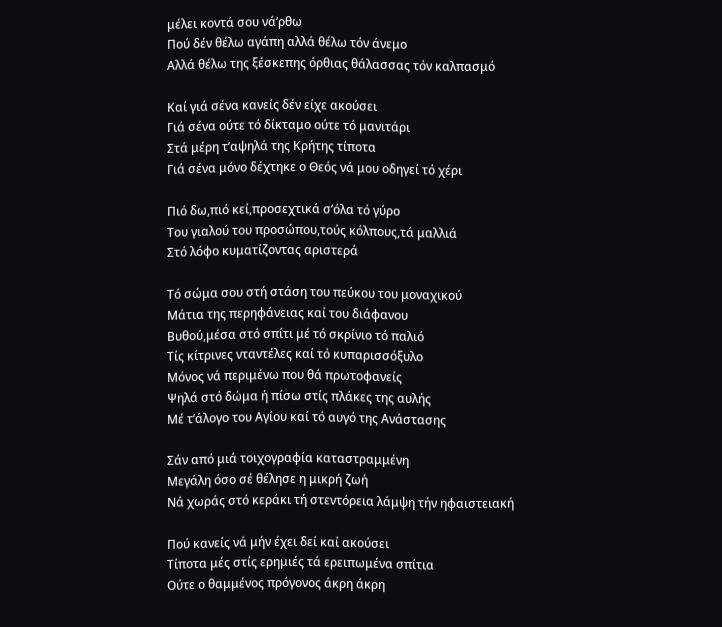μέλει κοντά σου νά’ρθω
Πού δέν θέλω αγάπη αλλά θέλω τόν άνεμο
Αλλά θέλω της ξέσκεπης όρθιας θάλασσας τόν καλπασμό

Καί γιά σένα κανείς δέν είχε ακούσει
Γιά σένα ούτε τό δίκταμο ούτε τό μανιτάρι
Στά μέρη τ’αψηλά της Κρήτης τίποτα
Γιά σένα μόνο δέχτηκε ο Θεός νά μου οδηγεί τό χέρι

Πιό δω,πιό κεί,προσεχτικά σ’όλα τό γύρο
Του γιαλού του προσώπου,τούς κόλπους,τά μαλλιά
Στό λόφο κυματίζοντας αριστερά

Τό σώμα σου στή στάση του πεύκου του μοναχικού
Μάτια της περηφάνειας καί του διάφανου
Βυθού,μέσα στό σπίτι μέ τό σκρίνιο τό παλιό
Τίς κίτρινες νταντέλες καί τό κυπαρισσόξυλο
Μόνος νά περιμένω που θά πρωτοφανείς
Ψηλά στό δώμα ή πίσω στίς πλάκες της αυλής
Μέ τ’άλογο του Αγίου καί τό αυγό της Ανάστασης

Σάν από μιά τοιχογραφία καταστραμμένη
Μεγάλη όσο σέ θέλησε η μικρή ζωή
Νά χωράς στό κεράκι τή στεντόρεια λάμψη τήν ηφαιστειακή

Πού κανείς νά μήν έχει δεί καί ακούσει
Τίποτα μές στίς ερημιές τά ερειπωμένα σπίτια
Ούτε ο θαμμένος πρόγονος άκρη άκρη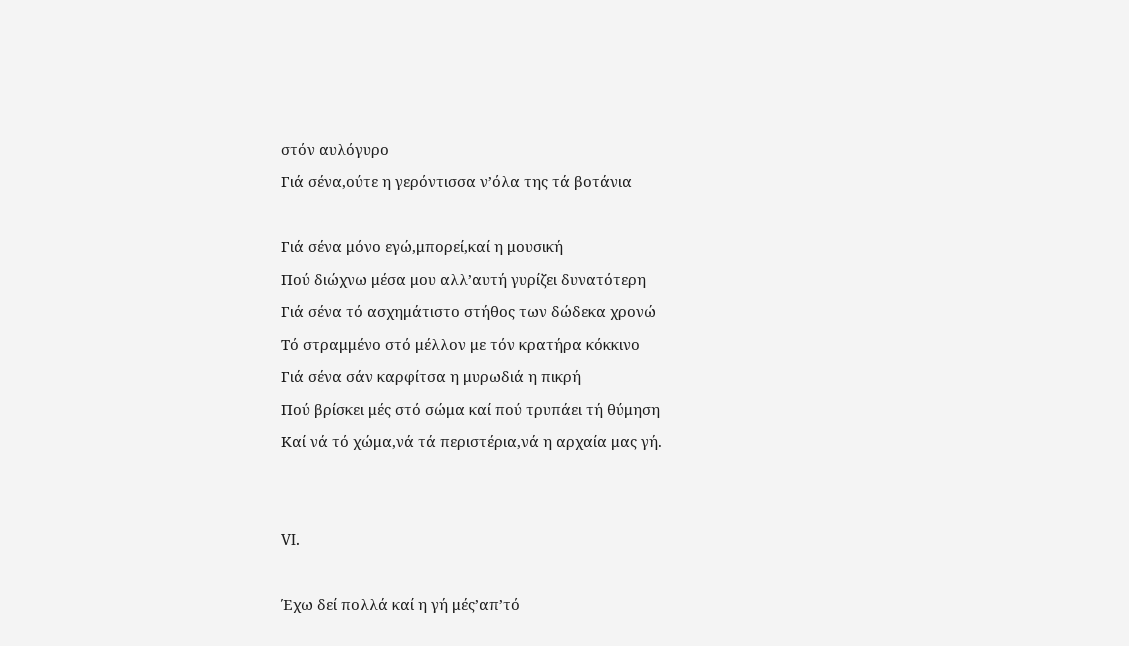στόν αυλόγυρο
Γιά σένα,ούτε η γερόντισσα ν’όλα της τά βοτάνια

Γιά σένα μόνο εγώ,μπορεί,καί η μουσική
Πού διώχνω μέσα μου αλλ’αυτή γυρίζει δυνατότερη
Γιά σένα τό ασχημάτιστο στήθος των δώδεκα χρονώ
Τό στραμμένο στό μέλλον με τόν κρατήρα κόκκινο
Γιά σένα σάν καρφίτσα η μυρωδιά η πικρή
Πού βρίσκει μές στό σώμα καί πού τρυπάει τή θύμηση
Καί νά τό χώμα,νά τά περιστέρια,νά η αρχαία μας γή.


VI.

Έχω δεί πολλά καί η γή μές’απ’τό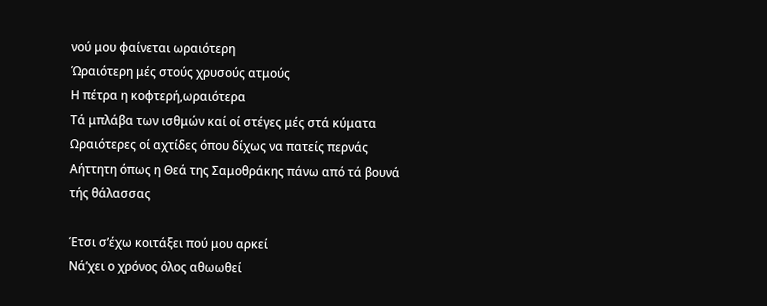νού μου φαίνεται ωραιότερη
Ώραιότερη μές στούς χρυσούς ατμούς
Η πέτρα η κοφτερή,ωραιότερα
Τά μπλάβα των ισθμών καί οί στέγες μές στά κύματα
Ωραιότερες οί αχτίδες όπου δίχως να πατείς περνάς
Αήττητη όπως η Θεά της Σαμοθράκης πάνω από τά βουνά
τής θάλασσας

Έτσι σ’έχω κοιτάξει πού μου αρκεί
Νά’χει ο χρόνος όλος αθωωθεί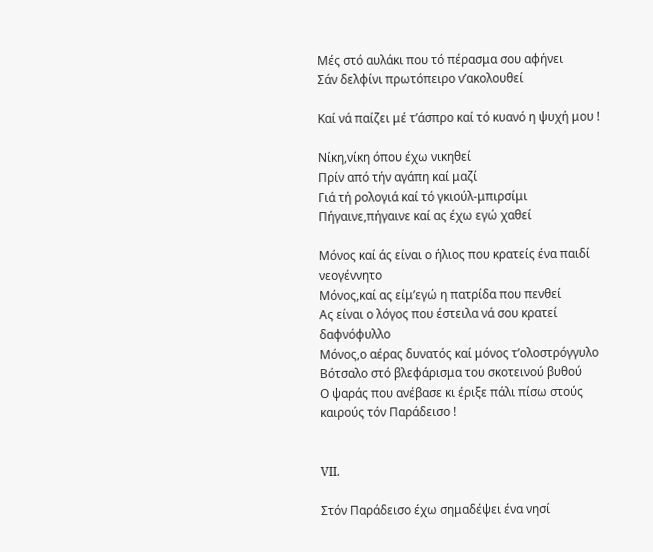Μές στό αυλάκι που τό πέρασμα σου αφήνει
Σάν δελφίνι πρωτόπειρο ν’ακολουθεί

Καί νά παίζει μέ τ’άσπρο καί τό κυανό η ψυχή μου !

Νίκη,νίκη όπου έχω νικηθεί
Πρίν από τήν αγάπη καί μαζί
Γιά τή ρολογιά καί τό γκιούλ-μπιρσίμι
Πήγαινε,πήγαινε καί ας έχω εγώ χαθεί

Μόνος καί άς είναι ο ήλιος που κρατείς ένα παιδί
νεογέννητο
Μόνος,καί ας είμ’εγώ η πατρίδα που πενθεί
Ας είναι ο λόγος που έστειλα νά σου κρατεί δαφνόφυλλο
Μόνος,ο αέρας δυνατός καί μόνος τ’ολοστρόγγυλο
Βότσαλο στό βλεφάρισμα του σκοτεινού βυθού
Ο ψαράς που ανέβασε κι έριξε πάλι πίσω στούς καιρούς τόν Παράδεισο !


VII.

Στόν Παράδεισο έχω σημαδέψει ένα νησί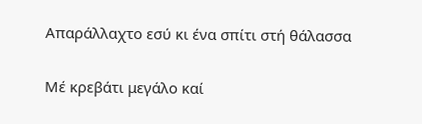Απαράλλαχτο εσύ κι ένα σπίτι στή θάλασσα

Μέ κρεβάτι μεγάλο καί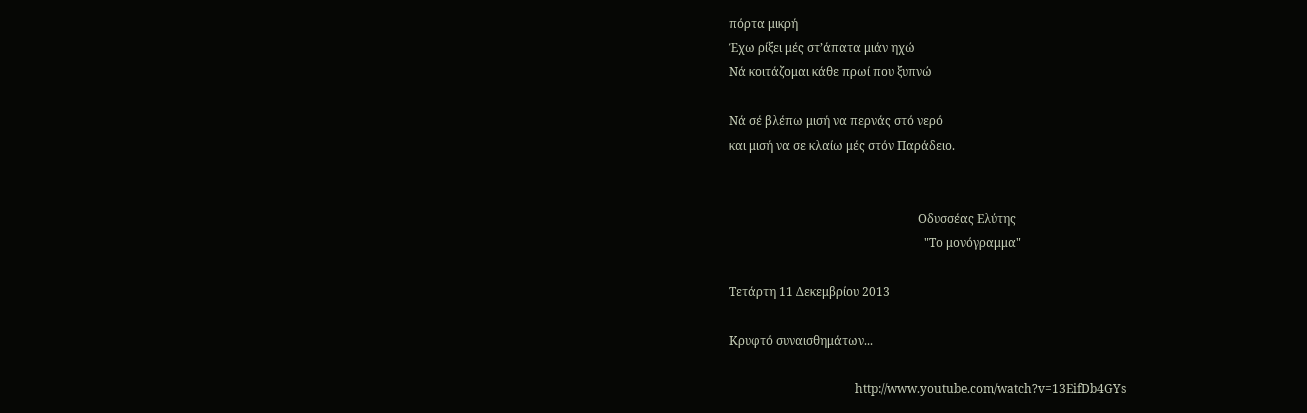πόρτα μικρή
Έχω ρίξει μές στ’άπατα μιάν ηχώ
Νά κοιτάζομαι κάθε πρωί που ξυπνώ

Νά σέ βλέπω μισή να περνάς στό νερό
και μισή να σε κλαίω μές στόν Παράδειο.


                                                               Οδυσσέας Ελύτης
                                                                 "Το μονόγραμμα"

Τετάρτη 11 Δεκεμβρίου 2013

Κρυφτό συναισθημάτων...

                                          http://www.youtube.com/watch?v=13EifDb4GYs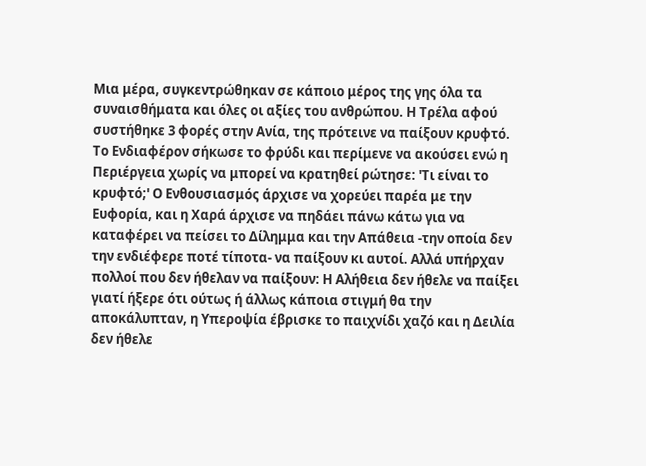Μια μέρα, συγκεντρώθηκαν σε κάποιο μέρος της γης όλα τα συναισθήματα και όλες οι αξίες του ανθρώπου. Η Τρέλα αφού συστήθηκε 3 φορές στην Ανία, της πρότεινε να παίξουν κρυφτό. Το Ενδιαφέρον σήκωσε το φρύδι και περίμενε να ακούσει ενώ η Περιέργεια χωρίς να μπορεί να κρατηθεί ρώτησε: 'Τι είναι το κρυφτό;' Ο Ενθουσιασμός άρχισε να χορεύει παρέα με την Ευφορία, και η Χαρά άρχισε να πηδάει πάνω κάτω για να καταφέρει να πείσει το Δίλημμα και την Απάθεια -την οποία δεν την ενδιέφερε ποτέ τίποτα- να παίξουν κι αυτοί. Αλλά υπήρχαν πολλοί που δεν ήθελαν να παίξουν: Η Αλήθεια δεν ήθελε να παίξει γιατί ήξερε ότι ούτως ή άλλως κάποια στιγμή θα την αποκάλυπταν, η Υπεροψία έβρισκε το παιχνίδι χαζό και η Δειλία δεν ήθελε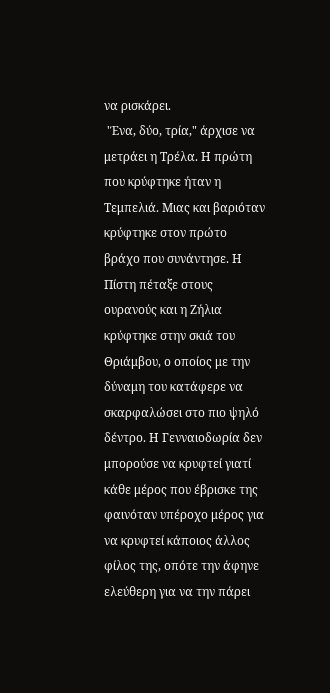να ρισκάρει.
 'Ένα, δύο, τρία," άρχισε να μετράει η Τρέλα. Η πρώτη που κρύφτηκε ήταν η Τεμπελιά. Μιας και βαριόταν κρύφτηκε στον πρώτο βράχο που συνάντησε. Η Πίστη πέταξε στους ουρανούς και η Ζήλια κρύφτηκε στην σκιά του Θριάμβου, ο oποίος με την δύναμη του κατάφερε να σκαρφαλώσει στο πιο ψηλό δέντρο. Η Γενναιοδωρία δεν μπορούσε να κρυφτεί γιατί κάθε μέρος που έβρισκε της φαινόταν υπέροχο μέρος για να κρυφτεί κάποιος άλλος φίλος της, οπότε την άφηνε ελεύθερη για να την πάρει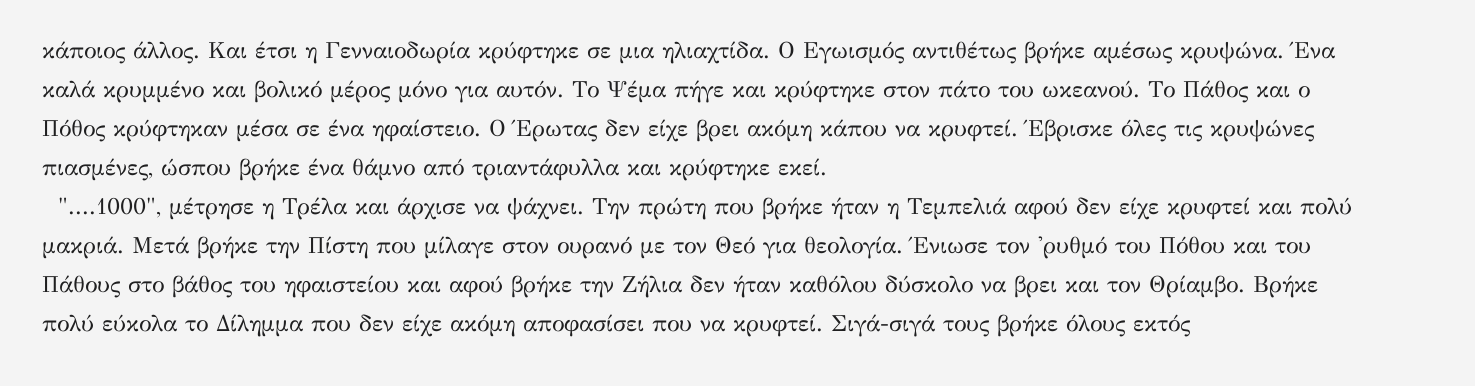κάποιος άλλος. Και έτσι η Γενναιοδωρία κρύφτηκε σε μια ηλιαχτίδα. Ο Εγωισμός αντιθέτως βρήκε αμέσως κρυψώνα. Ένα καλά κρυμμένο και βολικό μέρος μόνο για αυτόν. Το Ψέμα πήγε και κρύφτηκε στον πάτο του ωκεανού. Το Πάθος και ο Πόθος κρύφτηκαν μέσα σε ένα ηφαίστειο. Ο Έρωτας δεν είχε βρει ακόμη κάπου να κρυφτεί. Έβρισκε όλες τις κρυψώνες πιασμένες, ώσπου βρήκε ένα θάμνο από τριαντάφυλλα και κρύφτηκε εκεί.
  "....1000", μέτρησε η Τρέλα και άρχισε να ψάχνει. Την πρώτη που βρήκε ήταν η Τεμπελιά αφού δεν είχε κρυφτεί και πολύ μακριά. Μετά βρήκε την Πίστη που μίλαγε στον ουρανό με τον Θεό για θεολογία. Ένιωσε τον 'ρυθμό του Πόθου και του Πάθους στο βάθος του ηφαιστείου και αφού βρήκε την Ζήλια δεν ήταν καθόλου δύσκολο να βρει και τον Θρίαμβο. Βρήκε πολύ εύκολα το Δίλημμα που δεν είχε ακόμη αποφασίσει που να κρυφτεί. Σιγά-σιγά τους βρήκε όλους εκτός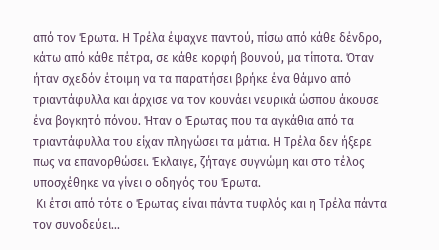από τον Έρωτα. Η Τρέλα έψαχνε παντού, πίσω από κάθε δένδρο, κάτω από κάθε πέτρα, σε κάθε κορφή βουνού, μα τίποτα. Όταν ήταν σχεδόν έτοιμη να τα παρατήσει βρήκε ένα θάμνο από τριαντάφυλλα και άρχισε να τον κουνάει νευρικά ώσπου άκουσε ένα βογκητό πόνου. Ήταν ο Έρωτας που τα αγκάθια από τα τριαντάφυλλα του είχαν πληγώσει τα μάτια. Η Τρέλα δεν ήξερε πως να επανορθώσει. Έκλαιγε, ζήταγε συγνώμη και στο τέλος υποσχέθηκε να γίνει ο οδηγός του Έρωτα.
 Κι έτσι από τότε ο Έρωτας είναι πάντα τυφλός και η Τρέλα πάντα τον συνοδεύει...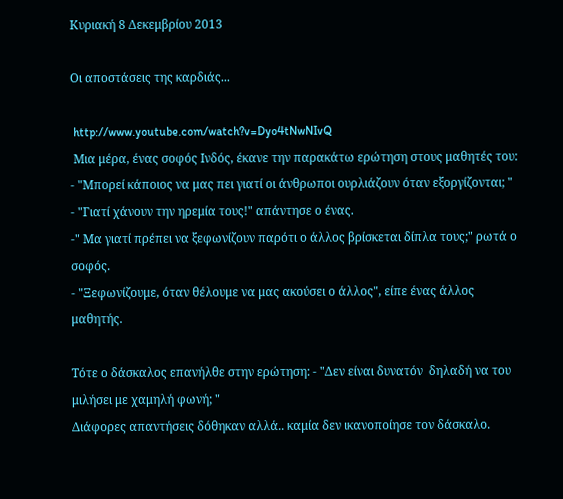Κυριακή 8 Δεκεμβρίου 2013

Οι αποστάσεις της καρδιάς...

 http://www.youtube.com/watch?v=Dyo4tNwNIvQ
 Μια μέρα, ένας σοφός Ινδός, έκανε την παρακάτω ερώτηση στους μαθητές του:
- "Μπορεί κάποιος να μας πει γιατί οι άνθρωποι ουρλιάζουν όταν εξοργίζονται; "
- "Γιατί χάνουν την ηρεμία τους!" απάντησε ο ένας.
-" Μα γιατί πρέπει να ξεφωνίζουν παρότι ο άλλος βρίσκεται δίπλα τους;" ρωτά ο σοφός.
- "Ξεφωνίζουμε, όταν θέλουμε να μας ακούσει ο άλλος", είπε ένας άλλος μαθητής.

Τότε ο δάσκαλος επανήλθε στην ερώτηση: - "Δεν είναι δυνατόν  δηλαδή να του μιλήσει με χαμηλή φωνή; "
Διάφορες απαντήσεις δόθηκαν αλλά.. καμία δεν ικανοποίησε τον δάσκαλο.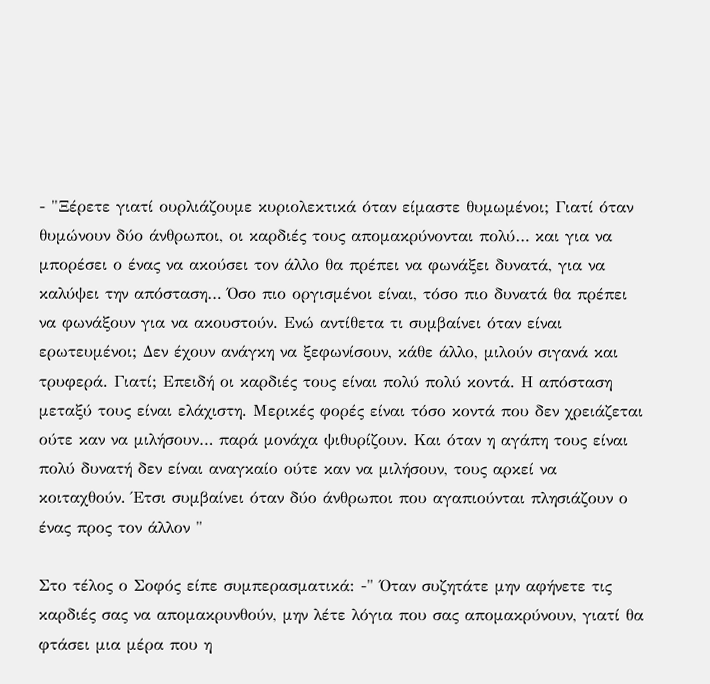- "Ξέρετε γιατί ουρλιάζουμε κυριολεκτικά όταν είμαστε θυμωμένοι; Γιατί όταν θυμώνουν δύο άνθρωποι, οι καρδιές τους απομακρύνονται πολύ… και για να μπορέσει ο ένας να ακούσει τον άλλο θα πρέπει να φωνάξει δυνατά, για να καλύψει την απόσταση… Όσο πιο οργισμένοι είναι, τόσο πιο δυνατά θα πρέπει να φωνάξουν για να ακουστούν. Ενώ αντίθετα τι συμβαίνει όταν είναι ερωτευμένοι; Δεν έχουν ανάγκη να ξεφωνίσουν, κάθε άλλο, μιλούν σιγανά και τρυφερά. Γιατί; Επειδή οι καρδιές τους είναι πολύ πολύ κοντά. Η απόσταση μεταξύ τους είναι ελάχιστη. Μερικές φορές είναι τόσο κοντά που δεν χρειάζεται ούτε καν να μιλήσουν… παρά μονάχα ψιθυρίζουν. Και όταν η αγάπη τους είναι πολύ δυνατή δεν είναι αναγκαίο ούτε καν να μιλήσουν, τους αρκεί να κοιταχθούν. Έτσι συμβαίνει όταν δύο άνθρωποι που αγαπιούνται πλησιάζουν ο ένας προς τον άλλον "

Στο τέλος ο Σοφός είπε συμπερασματικά: -" Όταν συζητάτε μην αφήνετε τις καρδιές σας να απομακρυνθούν, μην λέτε λόγια που σας απομακρύνουν, γιατί θα φτάσει μια μέρα που η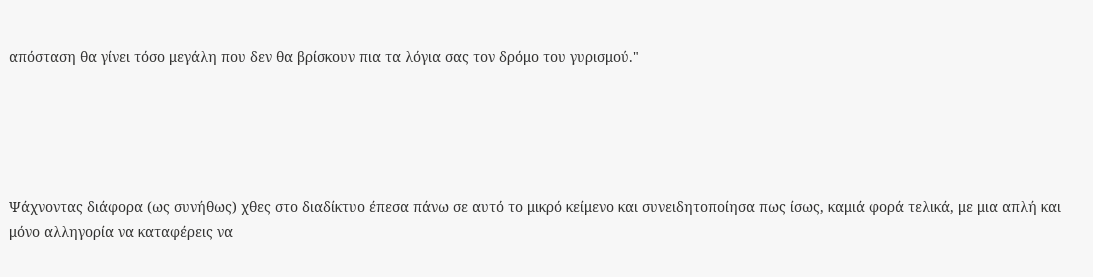απόσταση θα γίνει τόσο μεγάλη που δεν θα βρίσκουν πια τα λόγια σας τον δρόμο του γυρισμού."





Ψάχνοντας διάφορα (ως συνήθως) χθες στο διαδίκτυο έπεσα πάνω σε αυτό το μικρό κείμενο και συνειδητοποίησα πως ίσως, καμιά φορά τελικά, με μια απλή και μόνο αλληγορία να καταφέρεις να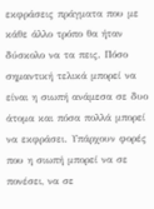εκφράσεις πράγματα που με κάθε άλλο τρόπο θα ήταν δύσκολο να τα πεις. Πόσο σημαντική τελικά μπορεί να είναι η σιωπή ανάμεσα σε δυο άτομα και πόσα πολλά μπορεί να εκφράσει. Υπάρχουν φορές που η σιωπή μπορεί να σε πονέσει, να σε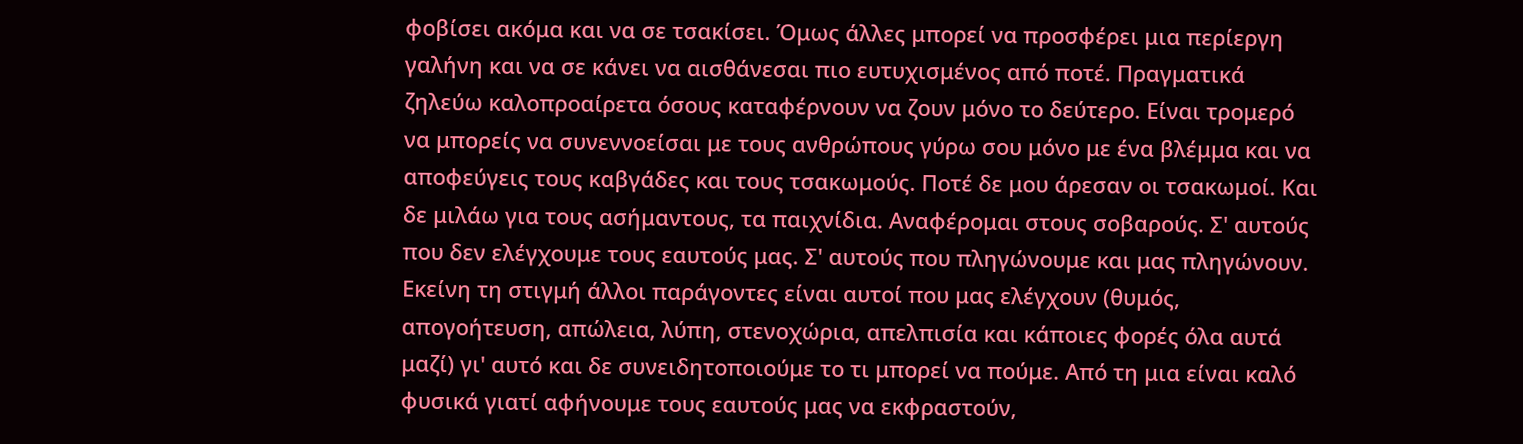φοβίσει ακόμα και να σε τσακίσει. Όμως άλλες μπορεί να προσφέρει μια περίεργη γαλήνη και να σε κάνει να αισθάνεσαι πιο ευτυχισμένος από ποτέ. Πραγματικά ζηλεύω καλοπροαίρετα όσους καταφέρνουν να ζουν μόνο το δεύτερο. Είναι τρομερό να μπορείς να συνεννοείσαι με τους ανθρώπους γύρω σου μόνο με ένα βλέμμα και να αποφεύγεις τους καβγάδες και τους τσακωμούς. Ποτέ δε μου άρεσαν οι τσακωμοί. Και δε μιλάω για τους ασήμαντους, τα παιχνίδια. Αναφέρομαι στους σοβαρούς. Σ' αυτούς που δεν ελέγχουμε τους εαυτούς μας. Σ' αυτούς που πληγώνουμε και μας πληγώνουν. Εκείνη τη στιγμή άλλοι παράγοντες είναι αυτοί που μας ελέγχουν (θυμός, απογοήτευση, απώλεια, λύπη, στενοχώρια, απελπισία και κάποιες φορές όλα αυτά μαζί) γι' αυτό και δε συνειδητοποιούμε το τι μπορεί να πούμε. Από τη μια είναι καλό φυσικά γιατί αφήνουμε τους εαυτούς μας να εκφραστούν,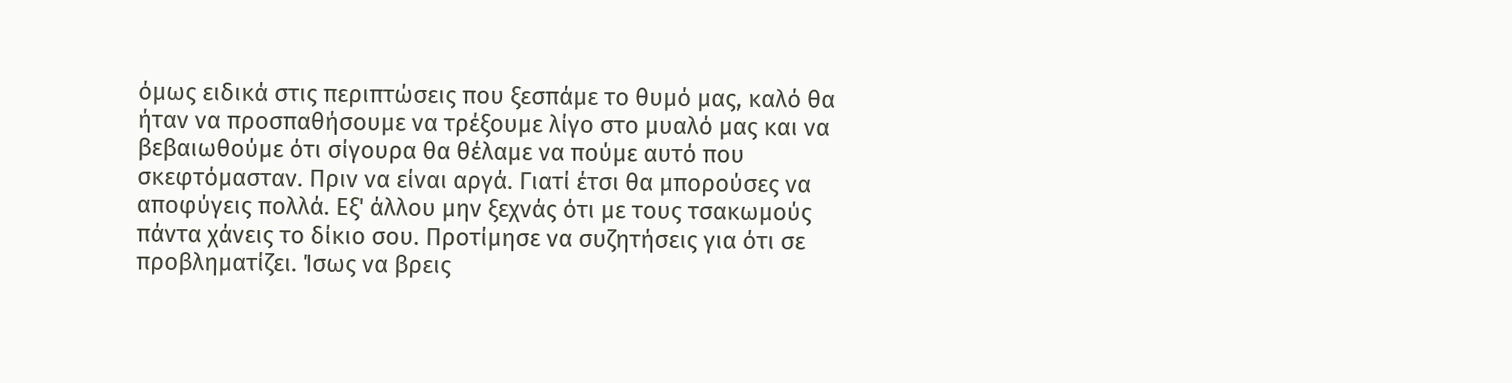όμως ειδικά στις περιπτώσεις που ξεσπάμε το θυμό μας, καλό θα ήταν να προσπαθήσουμε να τρέξουμε λίγο στο μυαλό μας και να βεβαιωθούμε ότι σίγουρα θα θέλαμε να πούμε αυτό που σκεφτόμασταν. Πριν να είναι αργά. Γιατί έτσι θα μπορούσες να αποφύγεις πολλά. Εξ' άλλου μην ξεχνάς ότι με τους τσακωμούς πάντα χάνεις το δίκιο σου. Προτίμησε να συζητήσεις για ότι σε προβληματίζει. Ίσως να βρεις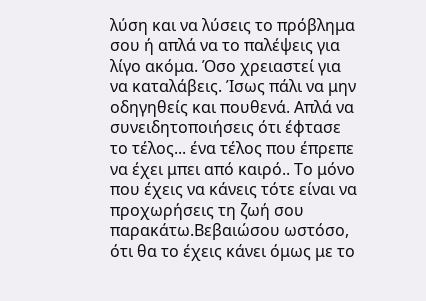λύση και να λύσεις το πρόβλημα σου ή απλά να το παλέψεις για λίγο ακόμα. Όσο χρειαστεί για να καταλάβεις. Ίσως πάλι να μην οδηγηθείς και πουθενά. Απλά να συνειδητοποιήσεις ότι έφτασε το τέλος... ένα τέλος που έπρεπε να έχει μπει από καιρό.. Το μόνο που έχεις να κάνεις τότε είναι να προχωρήσεις τη ζωή σου παρακάτω.Βεβαιώσου ωστόσο, ότι θα το έχεις κάνει όμως με το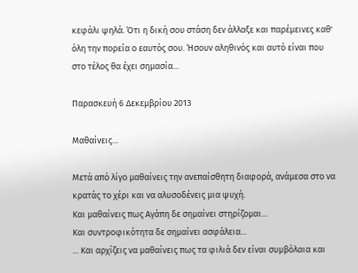κεφάλι ψηλά. Ότι η δική σου στάση δεν άλλαξε και παρέμεινες καθ' όλη την πορεία ο εαυτός σου. Ήσουν αληθινός και αυτό είναι που στο τέλος θα έχει σημασία...

Παρασκευή 6 Δεκεμβρίου 2013

Μαθαίνεις...

Μετά από λίγο μαθαίνεις την ανεπαίσθητη διαφορά, ανάμεσα στο να κρατάς το χέρι και να αλυσοδένεις μια ψυχή.
Και μαθαίνεις πως Αγάπη δε σημαίνει στηρίζομαι...
Και συντροφικότητα δε σημαίνει ασφάλεια...
... Και αρχίζεις να μαθαίνεις πως τα φιλιά δεν είναι συμβόλαια και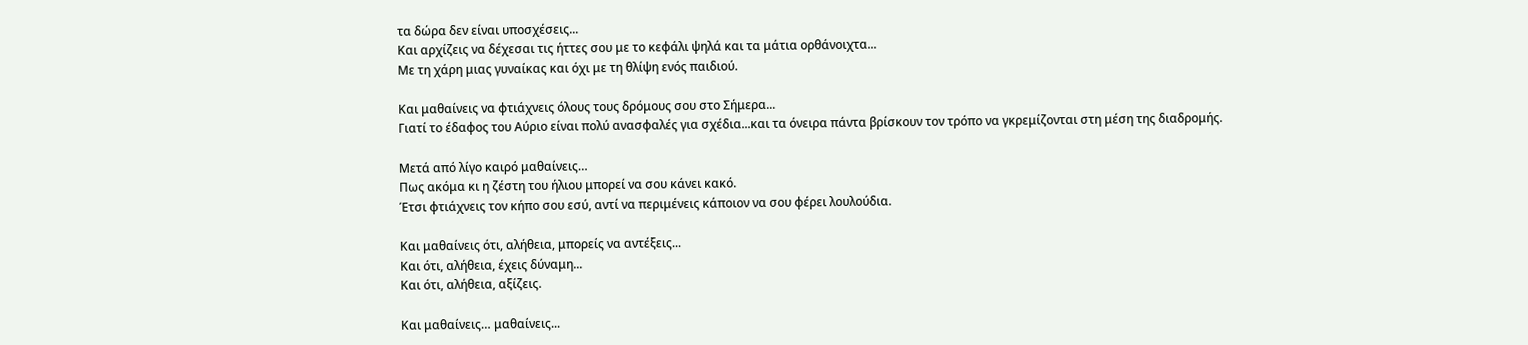τα δώρα δεν είναι υποσχέσεις...
Και αρχίζεις να δέχεσαι τις ήττες σου με το κεφάλι ψηλά και τα μάτια ορθάνοιχτα...
Με τη χάρη μιας γυναίκας και όχι με τη θλίψη ενός παιδιού.

Και μαθαίνεις να φτιάχνεις όλους τους δρόμους σου στο Σήμερα...
Γιατί το έδαφος του Αύριο είναι πολύ ανασφαλές για σχέδια...και τα όνειρα πάντα βρίσκουν τον τρόπο να γκρεμίζονται στη μέση της διαδρομής.

Μετά από λίγο καιρό μαθαίνεις…
Πως ακόμα κι η ζέστη του ήλιου μπορεί να σου κάνει κακό.
Έτσι φτιάχνεις τον κήπο σου εσύ, αντί να περιμένεις κάποιον να σου φέρει λουλούδια.

Και μαθαίνεις ότι, αλήθεια, μπορείς να αντέξεις...
Και ότι, αλήθεια, έχεις δύναμη...
Και ότι, αλήθεια, αξίζεις.

Και μαθαίνεις… μαθαίνεις...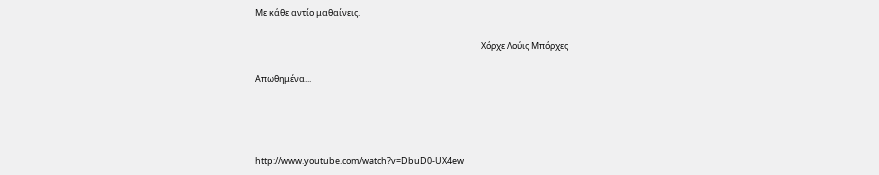Με κάθε αντίο μαθαίνεις.

                                                                                                                 Χόρχε Λούις Μπόρχες

Απωθημένα...




http://www.youtube.com/watch?v=DbuD0-UX4ew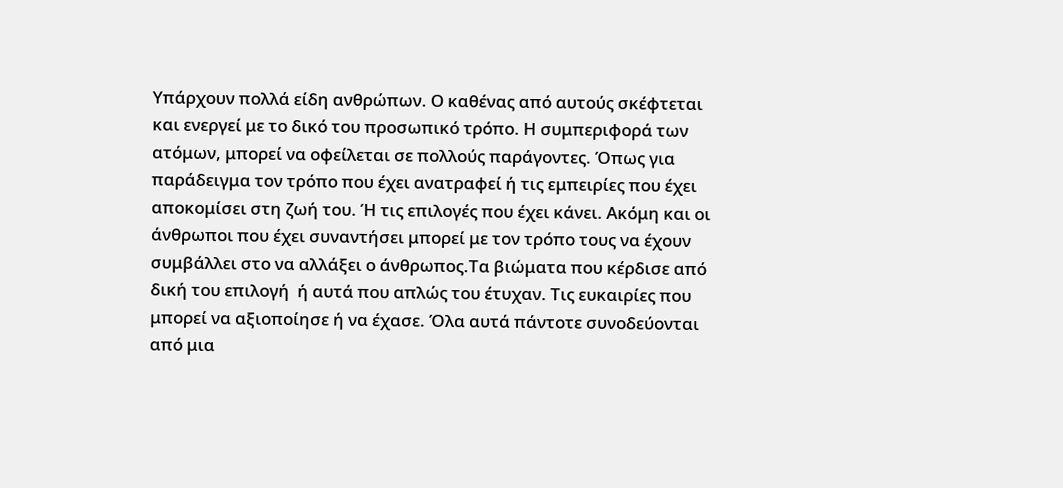Υπάρχουν πολλά είδη ανθρώπων. Ο καθένας από αυτούς σκέφτεται και ενεργεί με το δικό του προσωπικό τρόπο. Η συμπεριφορά των ατόμων, μπορεί να οφείλεται σε πολλούς παράγοντες. Όπως για παράδειγμα τον τρόπο που έχει ανατραφεί ή τις εμπειρίες που έχει αποκομίσει στη ζωή του. Ή τις επιλογές που έχει κάνει. Ακόμη και οι άνθρωποι που έχει συναντήσει μπορεί με τον τρόπο τους να έχουν συμβάλλει στο να αλλάξει ο άνθρωπος.Τα βιώματα που κέρδισε από δική του επιλογή  ή αυτά που απλώς του έτυχαν. Τις ευκαιρίες που μπορεί να αξιοποίησε ή να έχασε. Όλα αυτά πάντοτε συνοδεύονται από μια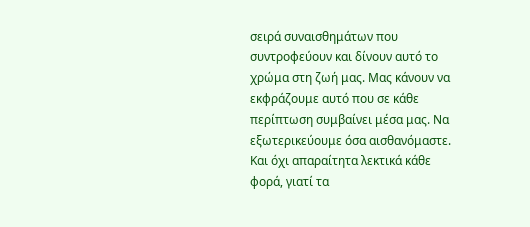σειρά συναισθημάτων που συντροφεύουν και δίνουν αυτό το χρώμα στη ζωή μας. Μας κάνουν να εκφράζουμε αυτό που σε κάθε περίπτωση συμβαίνει μέσα μας. Να εξωτερικεύουμε όσα αισθανόμαστε. Και όχι απαραίτητα λεκτικά κάθε φορά, γιατί τα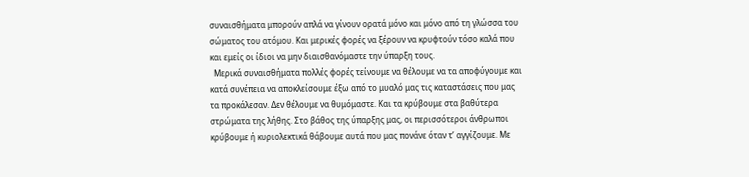συναισθήματα μπορούν απλά να γίνουν ορατά μόνο και μόνο από τη γλώσσα του σώματος του ατόμου. Και μερικές φορές να ξέρουν να κρυφτούν τόσο καλά που και εμείς οι ίδιοι να μην διαισθανόμαστε την ύπαρξη τους.
  Μερικά συναισθήματα πολλές φορές τείνουμε να θέλουμε να τα αποφύγουμε και κατά συνέπεια να αποκλείσουμε έξω από το μυαλό μας τις καταστάσεις που μας τα προκάλεσαν. Δεν θέλουμε να θυμόμαστε. Και τα κρύβουμε στα βαθύτερα στρώματα της λήθης. Στο βάθος της ύπαρξης μας, οι περισσότεροι άνθρωποι κρύβουμε ή κυριολεκτικά θάβουμε αυτά που μας πονάνε όταν τ’ αγγίζουμε. Με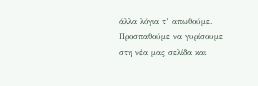άλλα λόγια τ’ απωθούμε. Προσπαθούμε να γυρίσουμε στη νέα μας σελίδα και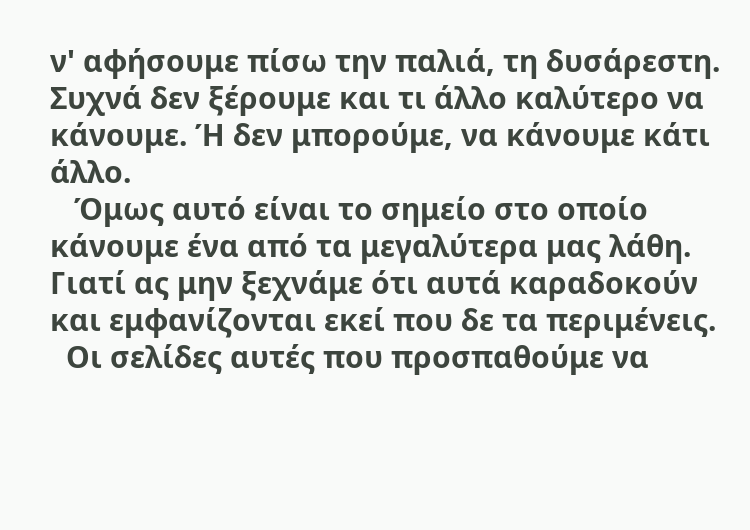ν' αφήσουμε πίσω την παλιά, τη δυσάρεστη. Συχνά δεν ξέρουμε και τι άλλο καλύτερο να κάνουμε. Ή δεν μπορούμε, να κάνουμε κάτι άλλο.
   Όμως αυτό είναι το σημείο στο οποίο κάνουμε ένα από τα μεγαλύτερα μας λάθη. Γιατί ας μην ξεχνάμε ότι αυτά καραδοκούν και εμφανίζονται εκεί που δε τα περιμένεις.
  Οι σελίδες αυτές που προσπαθούμε να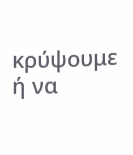κρύψουμε ή να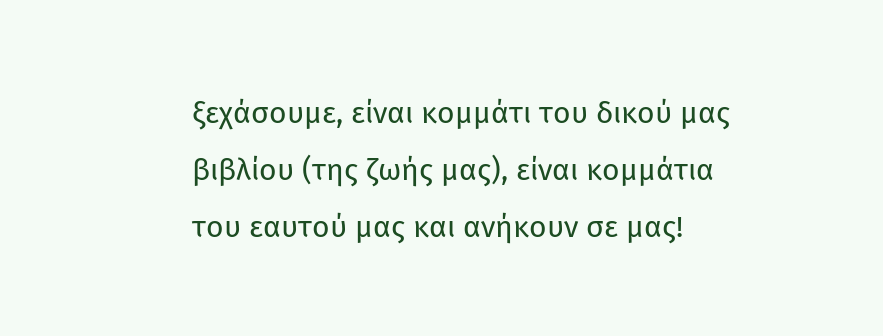ξεχάσουμε, είναι κομμάτι του δικού μας βιβλίου (της ζωής μας), είναι κομμάτια του εαυτού μας και ανήκουν σε μας!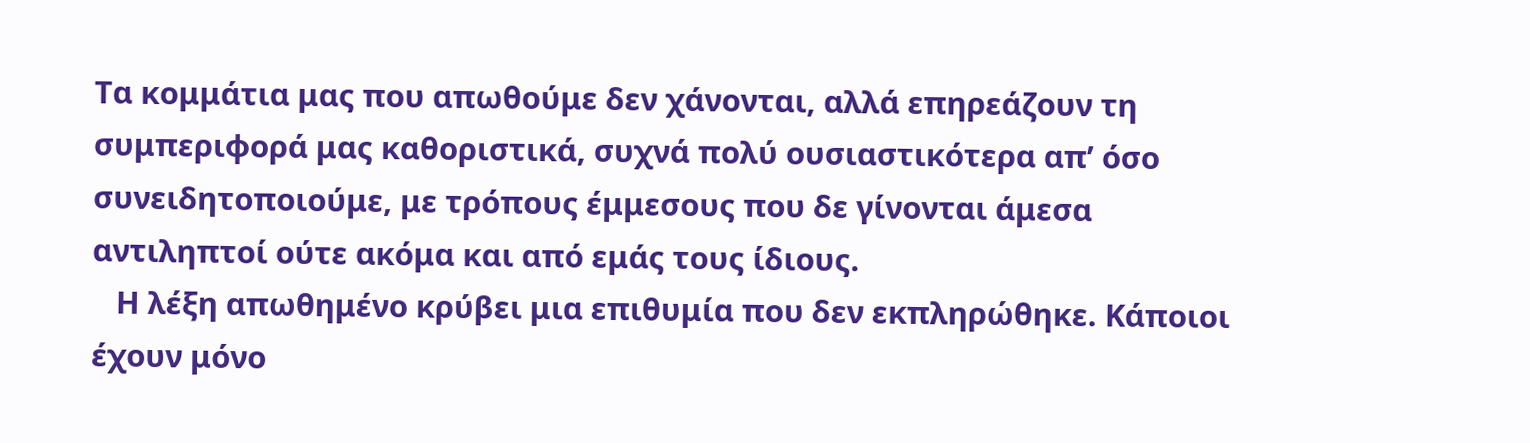Τα κομμάτια μας που απωθούμε δεν χάνονται, αλλά επηρεάζουν τη συμπεριφορά μας καθοριστικά, συχνά πολύ ουσιαστικότερα απ’ όσο συνειδητοποιούμε, με τρόπους έμμεσους που δε γίνονται άμεσα αντιληπτοί ούτε ακόμα και από εμάς τους ίδιους.
   Η λέξη απωθημένο κρύβει μια επιθυμία που δεν εκπληρώθηκε. Κάποιοι έχουν μόνο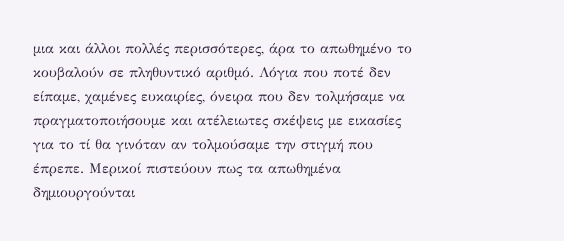μια και άλλοι πολλές περισσότερες, άρα το απωθημένο το κουβαλούν σε πληθυντικό αριθμό. Λόγια που ποτέ δεν είπαμε, χαμένες ευκαιρίες, όνειρα που δεν τολμήσαμε να πραγματοποιήσουμε και ατέλειωτες σκέψεις με εικασίες για το τί θα γινόταν αν τολμούσαμε την στιγμή που έπρεπε. Μερικοί πιστεύουν πως τα απωθημένα δημιουργούνται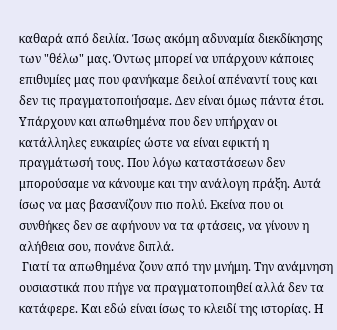καθαρά από δειλία. Ίσως ακόμη αδυναμία διεκδίκησης των "θέλω" μας. Όντως μπορεί να υπάρχουν κάποιες επιθυμίες μας που φανήκαμε δειλοί απέναντί τους και δεν τις πραγματοποιήσαμε. Δεν είναι όμως πάντα έτσι. Υπάρχουν και απωθημένα που δεν υπήρχαν οι κατάλληλες ευκαιρίες ώστε να είναι εφικτή η πραγμάτωσή τους. Που λόγω καταστάσεων δεν μπορούσαμε να κάνουμε και την ανάλογη πράξη. Αυτά ίσως να μας βασανίζουν πιο πολύ. Εκείνα που οι συνθήκες δεν σε αφήνουν να τα φτάσεις, να γίνουν η αλήθεια σου, πονάνε διπλά.
 Γιατί τα απωθημένα ζουν από την μνήμη. Την ανάμνηση ουσιαστικά που πήγε να πραγματοποιηθεί αλλά δεν τα κατάφερε. Και εδώ είναι ίσως το κλειδί της ιστορίας. Η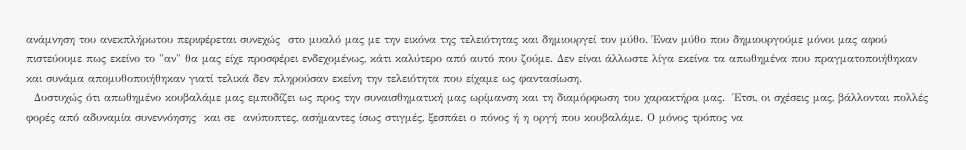ανάμνηση του ανεκπλήρωτου περιφέρεται συνεχώς  στο μυαλό μας με την εικόνα της τελειότητας και δημιουργεί τον μύθο. Έναν μύθο που δημιουργούμε μόνοι μας αφού πιστεύουμε πως εκείνο το "αν" θα μας είχε προσφέρει ενδεχομένως, κάτι καλύτερο από αυτό που ζούμε. Δεν είναι άλλωστε λίγα εκείνα τα απωθημένα που πραγματοποιήθηκαν και συνάμα απομυθοποιήθηκαν γιατί τελικά δεν πληρούσαν εκείνη την τελειότητα που είχαμε ως φαντασίωση.
  Δυστυχώς ότι απωθημένο κουβαλάμε μας εμποδίζει ως προς την συναισθηματική μας ωρίμανση και τη διαμόρφωση του χαρακτήρα μας.  Έτσι, οι σχέσεις μας, βάλλονται πολλές φορές από αδυναμία συνεννόησης  και σε  ανύποπτες, ασήμαντες ίσως στιγμές, ξεσπάει ο πόνος ή η οργή που κουβαλάμε. Ο μόνος τρόπος να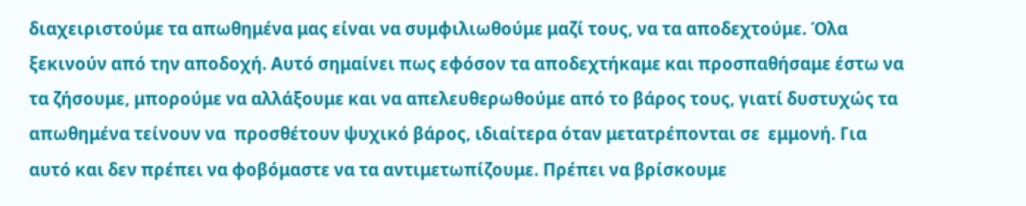διαχειριστούμε τα απωθημένα μας είναι να συμφιλιωθούμε μαζί τους, να τα αποδεχτούμε. Όλα ξεκινούν από την αποδοχή. Αυτό σημαίνει πως εφόσον τα αποδεχτήκαμε και προσπαθήσαμε έστω να τα ζήσουμε, μπορούμε να αλλάξουμε και να απελευθερωθούμε από το βάρος τους, γιατί δυστυχώς τα απωθημένα τείνουν να  προσθέτουν ψυχικό βάρος, ιδιαίτερα όταν μετατρέπονται σε  εμμονή. Για αυτό και δεν πρέπει να φοβόμαστε να τα αντιμετωπίζουμε. Πρέπει να βρίσκουμε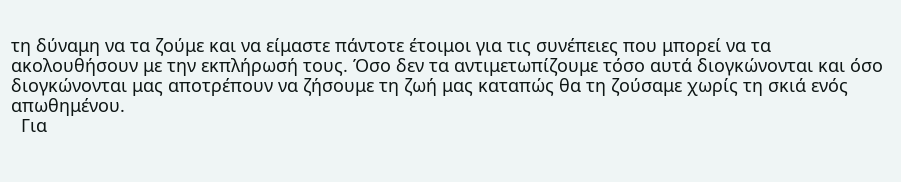τη δύναμη να τα ζούμε και να είμαστε πάντοτε έτοιμοι για τις συνέπειες που μπορεί να τα ακολουθήσουν με την εκπλήρωσή τους. Όσο δεν τα αντιμετωπίζουμε τόσο αυτά διογκώνονται και όσο διογκώνονται μας αποτρέπουν να ζήσουμε τη ζωή μας καταπώς θα τη ζούσαμε χωρίς τη σκιά ενός απωθημένου.
  Για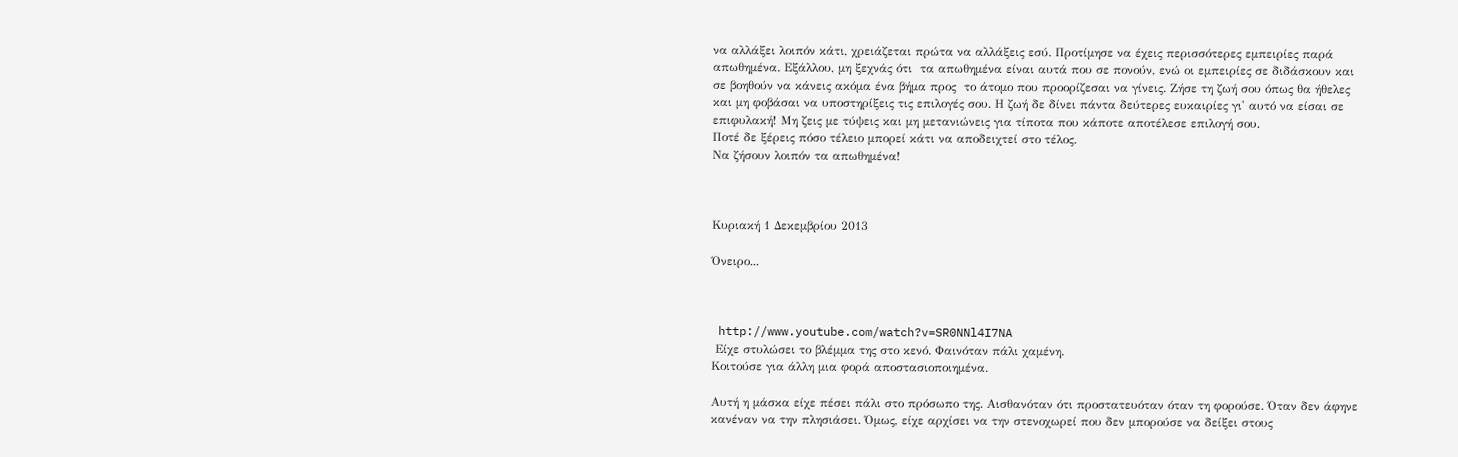να αλλάξει λοιπόν κάτι, χρειάζεται πρώτα να αλλάξεις εσύ. Προτίμησε να έχεις περισσότερες εμπειρίες παρά απωθημένα. Εξάλλου, μη ξεχνάς ότι  τα απωθημένα είναι αυτά που σε πονούν, ενώ οι εμπειρίες σε διδάσκουν και σε βοηθούν να κάνεις ακόμα ένα βήμα προς  το άτομο που προορίζεσαι να γίνεις. Ζήσε τη ζωή σου όπως θα ήθελες και μη φοβάσαι να υποστηρίξεις τις επιλογές σου. Η ζωή δε δίνει πάντα δεύτερες ευκαιρίες γι' αυτό να είσαι σε επιφυλακή! Μη ζεις με τύψεις και μη μετανιώνεις για τίποτα που κάποτε αποτέλεσε επιλογή σου.
Ποτέ δε ξέρεις πόσο τέλειο μπορεί κάτι να αποδειχτεί στο τέλος.
Να ζήσουν λοιπόν τα απωθημένα!



Κυριακή 1 Δεκεμβρίου 2013

Όνειρο...



 http://www.youtube.com/watch?v=SR0NNl4I7NA
 Είχε στυλώσει το βλέμμα της στο κενό. Φαινόταν πάλι χαμένη.
Κοιτούσε για άλλη μια φορά αποστασιοποιημένα.

Αυτή η μάσκα είχε πέσει πάλι στο πρόσωπο της. Αισθανόταν ότι προστατευόταν όταν τη φορούσε. Όταν δεν άφηνε κανέναν να την πλησιάσει. Όμως, είχε αρχίσει να την στενοχωρεί που δεν μπορούσε να δείξει στους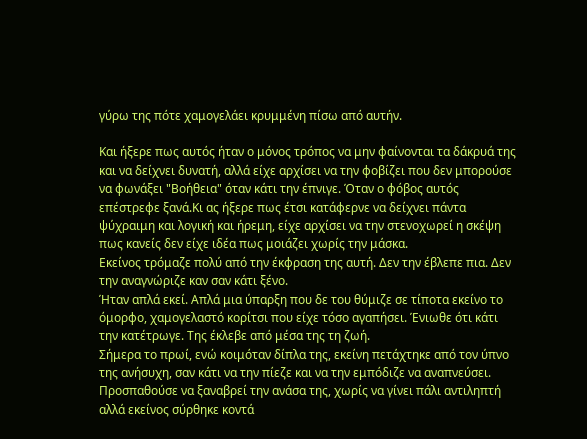γύρω της πότε χαμογελάει κρυμμένη πίσω από αυτήν.

Και ήξερε πως αυτός ήταν ο μόνος τρόπος να μην φαίνονται τα δάκρυά της και να δείχνει δυνατή, αλλά είχε αρχίσει να την φοβίζει που δεν μπορούσε να φωνάξει "Βοήθεια" όταν κάτι την έπνιγε. Όταν ο φόβος αυτός επέστρεφε ξανά.Κι ας ήξερε πως έτσι κατάφερνε να δείχνει πάντα ψύχραιμη και λογική και ήρεμη, είχε αρχίσει να την στενοχωρεί η σκέψη πως κανείς δεν είχε ιδέα πως μοιάζει χωρίς την μάσκα.
Εκείνος τρόμαζε πολύ από την έκφραση της αυτή. Δεν την έβλεπε πια. Δεν την αναγνώριζε καν σαν κάτι ξένο.
Ήταν απλά εκεί. Απλά μια ύπαρξη που δε του θύμιζε σε τίποτα εκείνο το όμορφο, χαμογελαστό κορίτσι που είχε τόσο αγαπήσει. Ένιωθε ότι κάτι την κατέτρωγε. Της έκλεβε από μέσα της τη ζωή.
Σήμερα το πρωί, ενώ κοιμόταν δίπλα της, εκείνη πετάχτηκε από τον ύπνο της ανήσυχη, σαν κάτι να την πίεζε και να την εμπόδιζε να αναπνεύσει.
Προσπαθούσε να ξαναβρεί την ανάσα της, χωρίς να γίνει πάλι αντιληπτή αλλά εκείνος σύρθηκε κοντά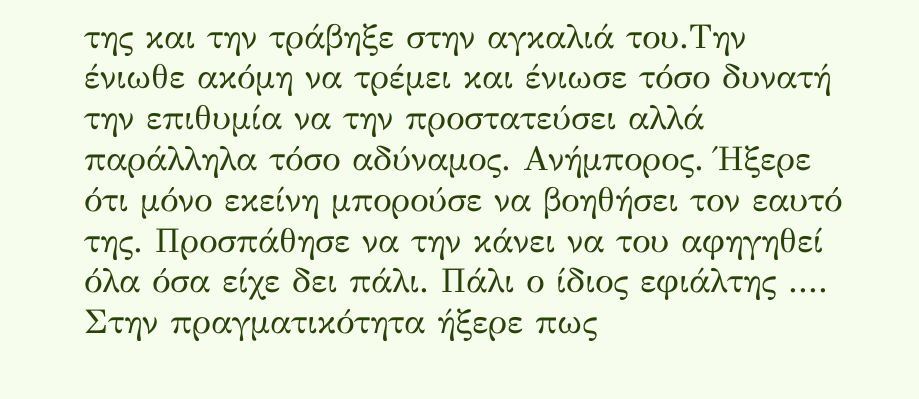της και την τράβηξε στην αγκαλιά του.Την ένιωθε ακόμη να τρέμει και ένιωσε τόσο δυνατή την επιθυμία να την προστατεύσει αλλά παράλληλα τόσο αδύναμος. Ανήμπορος. Ήξερε ότι μόνο εκείνη μπορούσε να βοηθήσει τον εαυτό της. Προσπάθησε να την κάνει να του αφηγηθεί όλα όσα είχε δει πάλι. Πάλι ο ίδιος εφιάλτης ....
Στην πραγματικότητα ήξερε πως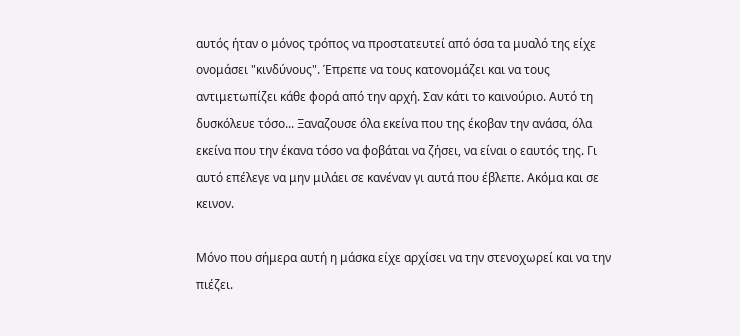αυτός ήταν ο μόνος τρόπος να προστατευτεί από όσα τα μυαλό της είχε ονομάσει "κινδύνους". Έπρεπε να τους κατονομάζει και να τους αντιμετωπίζει κάθε φορά από την αρχή. Σαν κάτι το καινούριο. Αυτό τη δυσκόλευε τόσο... Ξαναζουσε όλα εκείνα που της έκοβαν την ανάσα, όλα εκείνα που την έκανα τόσο να φοβάται να ζήσει, να είναι ο εαυτός της. Γι αυτό επέλεγε να μην μιλάει σε κανέναν γι αυτά που έβλεπε. Ακόμα και σε κεινον.

Μόνο που σήμερα αυτή η μάσκα είχε αρχίσει να την στενοχωρεί και να την πιέζει.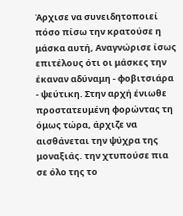Άρχισε να συνειδητοποιεί πόσο πίσω την κρατούσε η μάσκα αυτή, Αναγνώρισε ίσως επιτέλους ότι οι μάσκες την έκαναν αδύναμη - φοβιτσιάρα - ψεύτικη. Στην αρχή ένιωθε προστατευμένη φορώντας τη όμως τώρα, άρχιζε να αισθάνεται την ψύχρα της μοναξιάς. την χτυπούσε πια σε όλο της το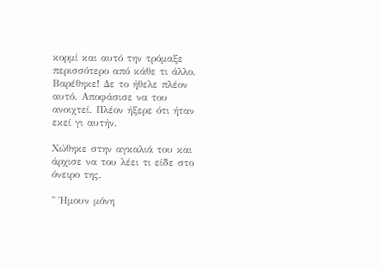κορμί και αυτό την τρόμαξε περισσότερο από κάθε τι άλλο. Βαρέθηκε! Δε το ήθελε πλέον αυτό. Αποφάσισε να του ανοιχτεί. Πλέον ήξερε ότι ήταν εκεί γι αυτήν.

Χώθηκε στην αγκαλιά του και άρχισε να του λέει τι είδε στο όνειρο της.

" Ήμουν μόνη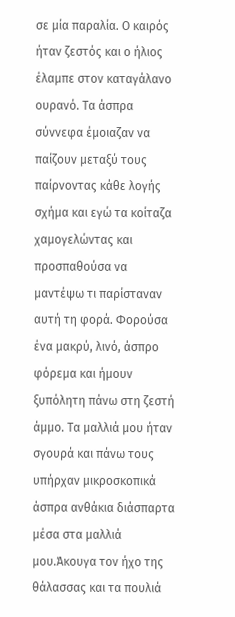σε μία παραλία. Ο καιρός ήταν ζεστός και ο ήλιος έλαμπε στον καταγάλανο ουρανό. Τα άσπρα σύννεφα έμοιαζαν να παίζουν μεταξύ τους παίρνοντας κάθε λογής σχήμα και εγώ τα κοίταζα χαμογελώντας και προσπαθούσα να μαντέψω τι παρίσταναν αυτή τη φορά. Φορούσα ένα μακρύ, λινό, άσπρο φόρεμα και ήμουν ξυπόλητη πάνω στη ζεστή άμμο. Τα μαλλιά μου ήταν σγουρά και πάνω τους υπήρχαν μικροσκοπικά άσπρα ανθάκια διάσπαρτα μέσα στα μαλλιά μου.Άκουγα τον ήχο της θάλασσας και τα πουλιά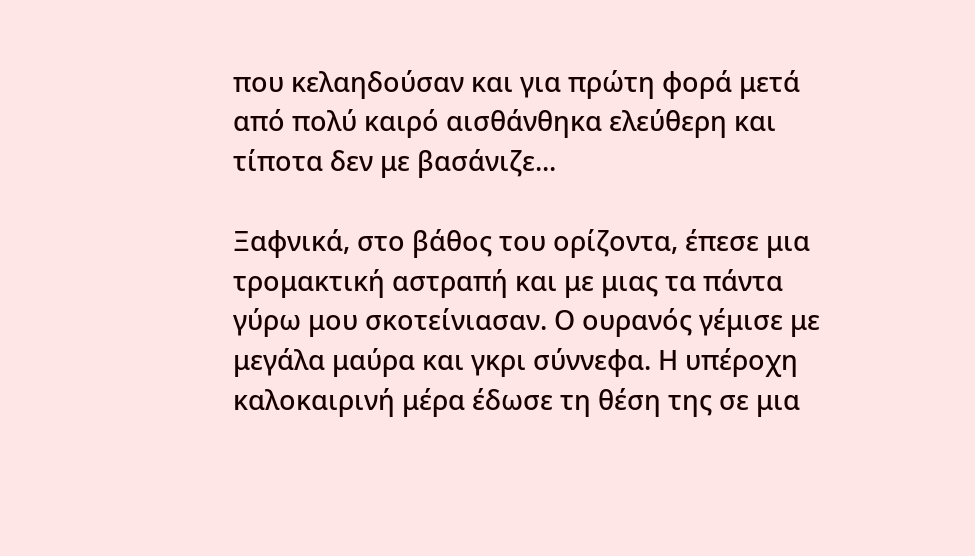που κελαηδούσαν και για πρώτη φορά μετά από πολύ καιρό αισθάνθηκα ελεύθερη και τίποτα δεν με βασάνιζε...

Ξαφνικά, στο βάθος του ορίζοντα, έπεσε μια τρομακτική αστραπή και με μιας τα πάντα γύρω μου σκοτείνιασαν. Ο ουρανός γέμισε με μεγάλα μαύρα και γκρι σύννεφα. Η υπέροχη καλοκαιρινή μέρα έδωσε τη θέση της σε μια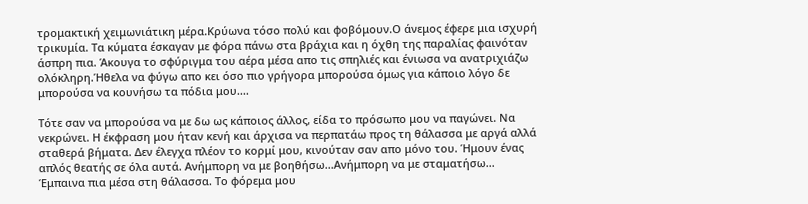τρομακτική χειμωνιάτικη μέρα.Κρύωνα τόσο πολύ και φοβόμουν.Ο άνεμος έφερε μια ισχυρή τρικυμία. Τα κύματα έσκαγαν με φόρα πάνω στα βράχια και η όχθη της παραλίας φαινόταν άσπρη πια. Άκουγα το σφύριγμα του αέρα μέσα απο τις σπηλιές και ένιωσα να ανατριχιάζω ολόκληρη.Ήθελα να φύγω απο κει όσο πιο γρήγορα μπορούσα όμως για κάποιο λόγο δε μπορούσα να κουνήσω τα πόδια μου....

Τότε σαν να μπορούσα να με δω ως κάποιος άλλος, είδα το πρόσωπο μου να παγώνει. Να νεκρώνει. Η έκφραση μου ήταν κενή και άρχισα να περπατάω προς τη θάλασσα με αργά αλλά σταθερά βήματα. Δεν έλεγχα πλέον το κορμί μου, κινούταν σαν απο μόνο του. Ήμουν ένας απλός θεατής σε όλα αυτά. Ανήμπορη να με βοηθήσω...Ανήμπορη να με σταματήσω...
Έμπαινα πια μέσα στη θάλασσα. Το φόρεμα μου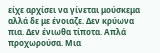είχε αρχίσει να γίνεται μούσκεμα αλλά δε με ένοιαζε. Δεν κρύωνα πια. Δεν ένιωθα τίποτα. Απλά προχωρούσα. Μια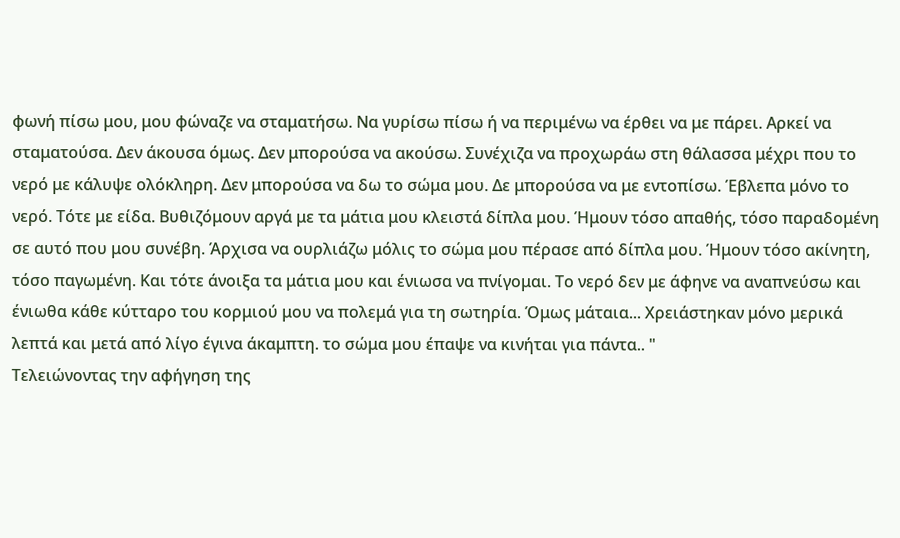φωνή πίσω μου, μου φώναζε να σταματήσω. Να γυρίσω πίσω ή να περιμένω να έρθει να με πάρει. Αρκεί να σταματούσα. Δεν άκουσα όμως. Δεν μπορούσα να ακούσω. Συνέχιζα να προχωράω στη θάλασσα μέχρι που το νερό με κάλυψε ολόκληρη. Δεν μπορούσα να δω το σώμα μου. Δε μπορούσα να με εντοπίσω. Έβλεπα μόνο το νερό. Τότε με είδα. Βυθιζόμουν αργά με τα μάτια μου κλειστά δίπλα μου. Ήμουν τόσο απαθής, τόσο παραδομένη σε αυτό που μου συνέβη. Άρχισα να ουρλιάζω μόλις το σώμα μου πέρασε από δίπλα μου. Ήμουν τόσο ακίνητη, τόσο παγωμένη. Και τότε άνοιξα τα μάτια μου και ένιωσα να πνίγομαι. Το νερό δεν με άφηνε να αναπνεύσω και ένιωθα κάθε κύτταρο του κορμιού μου να πολεμά για τη σωτηρία. Όμως μάταια... Χρειάστηκαν μόνο μερικά λεπτά και μετά από λίγο έγινα άκαμπτη. το σώμα μου έπαψε να κινήται για πάντα.. "
Τελειώνοντας την αφήγηση της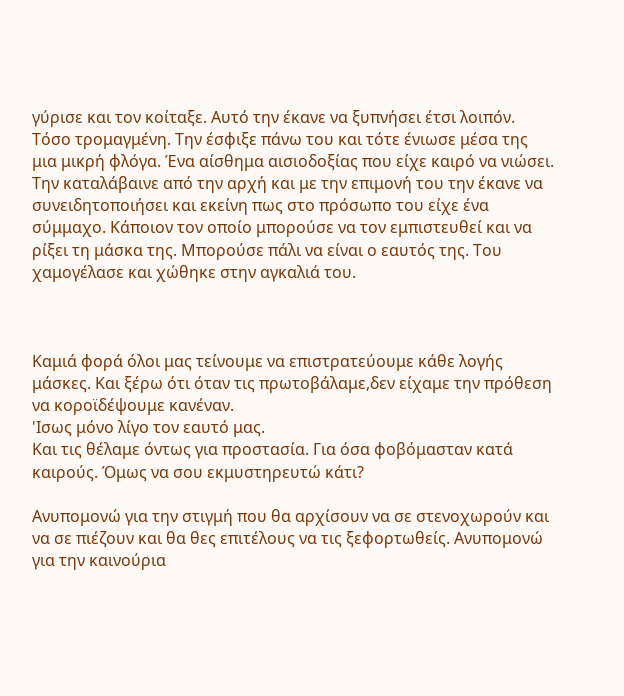γύρισε και τον κοίταξε. Αυτό την έκανε να ξυπνήσει έτσι λοιπόν. Τόσο τρομαγμένη. Την έσφιξε πάνω του και τότε ένιωσε μέσα της μια μικρή φλόγα. Ένα αίσθημα αισιοδοξίας που είχε καιρό να νιώσει. Την καταλάβαινε από την αρχή και με την επιμονή του την έκανε να συνειδητοποιήσει και εκείνη πως στο πρόσωπο του είχε ένα σύμμαχο. Κάποιον τον οποίο μπορούσε να τον εμπιστευθεί και να ρίξει τη μάσκα της. Μπορούσε πάλι να είναι ο εαυτός της. Του χαμογέλασε και χώθηκε στην αγκαλιά του.



Καμιά φορά όλοι μας τείνουμε να επιστρατεύουμε κάθε λογής μάσκες. Και ξέρω ότι όταν τις πρωτοβάλαμε,δεν είχαμε την πρόθεση να κοροϊδέψουμε κανέναν.
'Ισως μόνο λίγο τον εαυτό μας.
Και τις θέλαμε όντως για προστασία. Για όσα φοβόμασταν κατά καιρούς. Όμως να σου εκμυστηρευτώ κάτι?

Ανυπομονώ για την στιγμή που θα αρχίσουν να σε στενοχωρούν και να σε πιέζουν και θα θες επιτέλους να τις ξεφορτωθείς. Ανυπομονώ για την καινούρια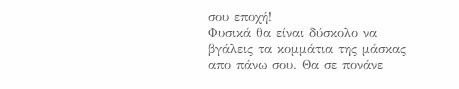σου εποχή!
Φυσικά θα είναι δύσκολο να βγάλεις τα κομμάτια της μάσκας απο πάνω σου. Θα σε πονάνε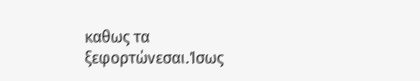καθως τα ξεφορτώνεσαι.Ίσως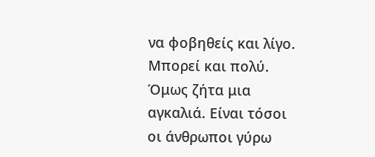να φοβηθείς και λίγο. Μπορεί και πολύ. Όμως ζήτα μια αγκαλιά. Είναι τόσοι οι άνθρωποι γύρω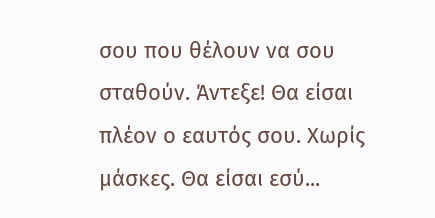σου που θέλουν να σου σταθούν. Άντεξε! Θα είσαι πλέον ο εαυτός σου. Χωρίς μάσκες. Θα είσαι εσύ...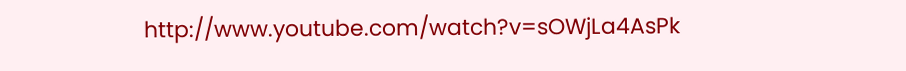http://www.youtube.com/watch?v=sOWjLa4AsPk